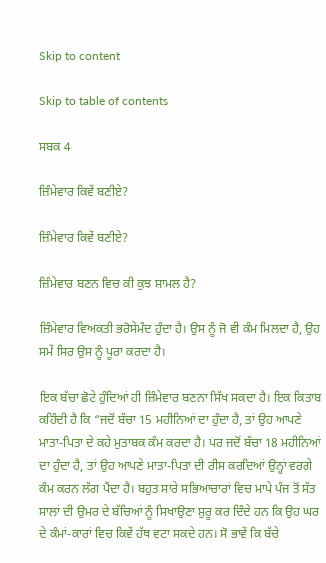Skip to content

Skip to table of contents

ਸਬਕ 4

ਜ਼ਿੰਮੇਵਾਰ ਕਿਵੇਂ ਬਣੀਏ?

ਜ਼ਿੰਮੇਵਾਰ ਕਿਵੇਂ ਬਣੀਏ?

ਜ਼ਿੰਮੇਵਾਰ ਬਣਨ ਵਿਚ ਕੀ ਕੁਝ ਸ਼ਾਮਲ ਹੈ?

ਜ਼ਿੰਮੇਵਾਰ ਵਿਅਕਤੀ ਭਰੋਸੇਮੰਦ ਹੁੰਦਾ ਹੈ। ਉਸ ਨੂੰ ਜੋ ਵੀ ਕੰਮ ਮਿਲਦਾ ਹੈ, ਉਹ ਸਮੇਂ ਸਿਰ ਉਸ ਨੂੰ ਪੂਰਾ ਕਰਦਾ ਹੈ।

ਇਕ ਬੱਚਾ ਛੋਟੇ ਹੁੰਦਿਆਂ ਹੀ ਜ਼ਿੰਮੇਵਾਰ ਬਣਨਾ ਸਿੱਖ ਸਕਦਾ ਹੈ। ਇਕ ਕਿਤਾਬ ਕਹਿੰਦੀ ਹੈ ਕਿ “ਜਦੋਂ ਬੱਚਾ 15 ਮਹੀਨਿਆਂ ਦਾ ਹੁੰਦਾ ਹੈ, ਤਾਂ ਉਹ ਆਪਣੇ ਮਾਤਾ-ਪਿਤਾ ਦੇ ਕਹੇ ਮੁਤਾਬਕ ਕੰਮ ਕਰਦਾ ਹੈ। ਪਰ ਜਦੋਂ ਬੱਚਾ 18 ਮਹੀਨਿਆਂ ਦਾ ਹੁੰਦਾ ਹੈ, ਤਾਂ ਉਹ ਆਪਣੇ ਮਾਤਾ-ਪਿਤਾ ਦੀ ਰੀਸ ਕਰਦਿਆਂ ਉਨ੍ਹਾਂ ਵਰਗੇ ਕੰਮ ਕਰਨ ਲੱਗ ਪੈਂਦਾ ਹੈ। ਬਹੁਤ ਸਾਰੇ ਸਭਿਆਚਾਰਾਂ ਵਿਚ ਮਾਪੇ ਪੰਜ ਤੋਂ ਸੱਤ ਸਾਲਾਂ ਦੀ ਉਮਰ ਦੇ ਬੱਚਿਆਂ ਨੂੰ ਸਿਖਾਉਣਾ ਸ਼ੁਰੂ ਕਰ ਦਿੰਦੇ ਹਨ ਕਿ ਉਹ ਘਰ ਦੇ ਕੰਮਾਂ-ਕਾਰਾਂ ਵਿਚ ਕਿਵੇਂ ਹੱਥ ਵਟਾ ਸਕਦੇ ਹਨ। ਸੋ ਭਾਵੇਂ ਕਿ ਬੱਚੇ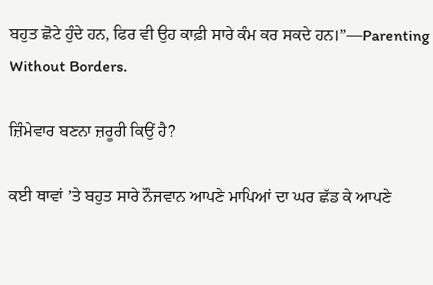ਬਹੁਤ ਛੋਟੇ ਹੁੰਦੇ ਹਨ, ਫਿਰ ਵੀ ਉਹ ਕਾਫ਼ੀ ਸਾਰੇ ਕੰਮ ਕਰ ਸਕਦੇ ਹਨ।”—Parenting Without Borders.

ਜ਼ਿੰਮੇਵਾਰ ਬਣਨਾ ਜ਼ਰੂਰੀ ਕਿਉਂ ਹੈ?

ਕਈ ਥਾਵਾਂ ’ਤੇ ਬਹੁਤ ਸਾਰੇ ਨੌਜਵਾਨ ਆਪਣੇ ਮਾਪਿਆਂ ਦਾ ਘਰ ਛੱਡ ਕੇ ਆਪਣੇ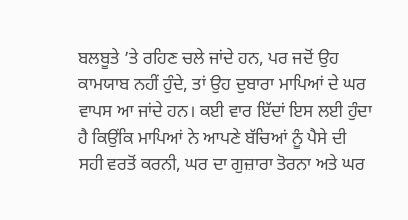ਬਲਬੂਤੇ ’ਤੇ ਰਹਿਣ ਚਲੇ ਜਾਂਦੇ ਹਨ, ਪਰ ਜਦੋਂ ਉਹ ਕਾਮਯਾਬ ਨਹੀਂ ਹੁੰਦੇ, ਤਾਂ ਉਹ ਦੁਬਾਰਾ ਮਾਪਿਆਂ ਦੇ ਘਰ ਵਾਪਸ ਆ ਜਾਂਦੇ ਹਨ। ਕਈ ਵਾਰ ਇੱਦਾਂ ਇਸ ਲਈ ਹੁੰਦਾ ਹੈ ਕਿਉਂਕਿ ਮਾਪਿਆਂ ਨੇ ਆਪਣੇ ਬੱਚਿਆਂ ਨੂੰ ਪੈਸੇ ਦੀ ਸਹੀ ਵਰਤੋਂ ਕਰਨੀ, ਘਰ ਦਾ ਗੁਜ਼ਾਰਾ ਤੋਰਨਾ ਅਤੇ ਘਰ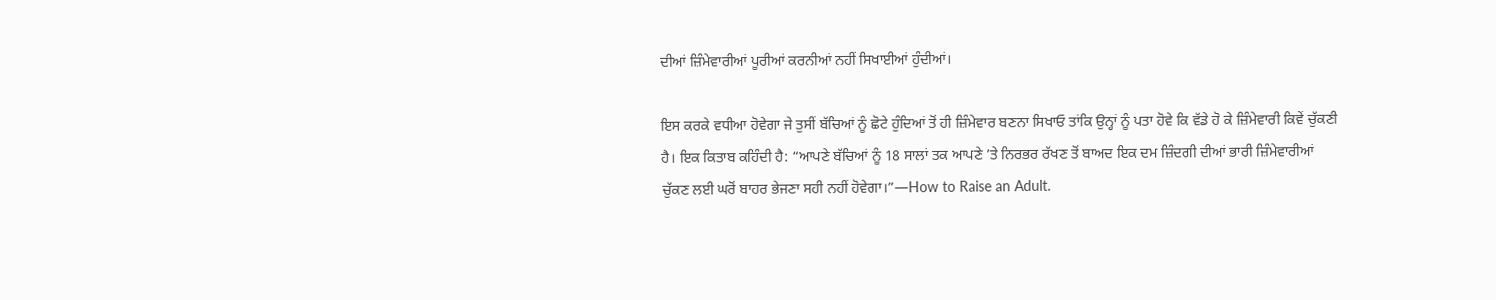ਦੀਆਂ ਜ਼ਿੰਮੇਵਾਰੀਆਂ ਪੂਰੀਆਂ ਕਰਨੀਆਂ ਨਹੀਂ ਸਿਖਾਈਆਂ ਹੁੰਦੀਆਂ।

ਇਸ ਕਰਕੇ ਵਧੀਆ ਹੋਵੇਗਾ ਜੇ ਤੁਸੀਂ ਬੱਚਿਆਂ ਨੂੰ ਛੋਟੇ ਹੁੰਦਿਆਂ ਤੋਂ ਹੀ ਜ਼ਿੰਮੇਵਾਰ ਬਣਨਾ ਸਿਖਾਓ ਤਾਂਕਿ ਉਨ੍ਹਾਂ ਨੂੰ ਪਤਾ ਹੋਵੇ ਕਿ ਵੱਡੇ ਹੋ ਕੇ ਜ਼ਿੰਮੇਵਾਰੀ ਕਿਵੇਂ ਚੁੱਕਣੀ ਹੈ। ਇਕ ਕਿਤਾਬ ਕਹਿੰਦੀ ਹੈ: “ਆਪਣੇ ਬੱਚਿਆਂ ਨੂੰ 18 ਸਾਲਾਂ ਤਕ ਆਪਣੇ ’ਤੇ ਨਿਰਭਰ ਰੱਖਣ ਤੋਂ ਬਾਅਦ ਇਕ ਦਮ ਜ਼ਿੰਦਗੀ ਦੀਆਂ ਭਾਰੀ ਜ਼ਿੰਮੇਵਾਰੀਆਂ ਚੁੱਕਣ ਲਈ ਘਰੋਂ ਬਾਹਰ ਭੇਜਣਾ ਸਹੀ ਨਹੀਂ ਹੋਵੇਗਾ।”—How to Raise an Adult.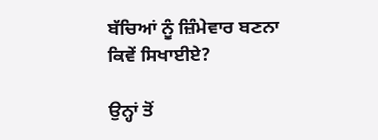ਬੱਚਿਆਂ ਨੂੰ ਜ਼ਿੰਮੇਵਾਰ ਬਣਨਾ ਕਿਵੇਂ ਸਿਖਾਈਏ?

ਉਨ੍ਹਾਂ ਤੋਂ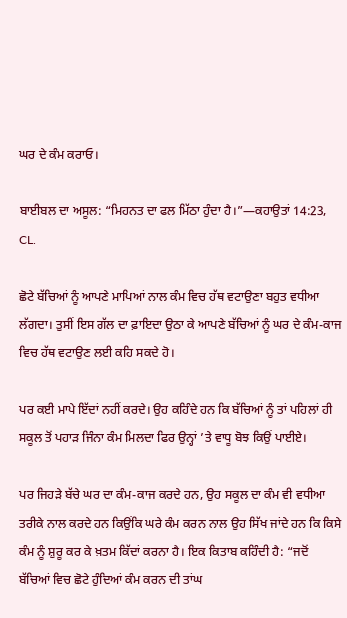ਘਰ ਦੇ ਕੰਮ ਕਰਾਓ।

ਬਾਈਬਲ ਦਾ ਅਸੂਲ: “ਮਿਹਨਤ ਦਾ ਫਲ ਮਿੱਠਾ ਹੁੰਦਾ ਹੈ।”—ਕਹਾਉਤਾਂ 14:23, CL.

ਛੋਟੇ ਬੱਚਿਆਂ ਨੂੰ ਆਪਣੇ ਮਾਪਿਆਂ ਨਾਲ ਕੰਮ ਵਿਚ ਹੱਥ ਵਟਾਉਣਾ ਬਹੁਤ ਵਧੀਆ ਲੱਗਦਾ। ਤੁਸੀਂ ਇਸ ਗੱਲ ਦਾ ਫ਼ਾਇਦਾ ਉਠਾ ਕੇ ਆਪਣੇ ਬੱਚਿਆਂ ਨੂੰ ਘਰ ਦੇ ਕੰਮ-ਕਾਜ ਵਿਚ ਹੱਥ ਵਟਾਉਣ ਲਈ ਕਹਿ ਸਕਦੇ ਹੋ।

ਪਰ ਕਈ ਮਾਪੇ ਇੱਦਾਂ ਨਹੀਂ ਕਰਦੇ। ਉਹ ਕਹਿੰਦੇ ਹਨ ਕਿ ਬੱਚਿਆਂ ਨੂੰ ਤਾਂ ਪਹਿਲਾਂ ਹੀ ਸਕੂਲ ਤੋਂ ਪਹਾੜ ਜਿੰਨਾ ਕੰਮ ਮਿਲਦਾ ਫਿਰ ਉਨ੍ਹਾਂ ’ਤੇ ਵਾਧੂ ਬੋਝ ਕਿਉਂ ਪਾਈਏ।

ਪਰ ਜਿਹੜੇ ਬੱਚੇ ਘਰ ਦਾ ਕੰਮ-ਕਾਜ ਕਰਦੇ ਹਨ, ਉਹ ਸਕੂਲ ਦਾ ਕੰਮ ਵੀ ਵਧੀਆ ਤਰੀਕੇ ਨਾਲ ਕਰਦੇ ਹਨ ਕਿਉਂਕਿ ਘਰੇ ਕੰਮ ਕਰਨ ਨਾਲ ਉਹ ਸਿੱਖ ਜਾਂਦੇ ਹਨ ਕਿ ਕਿਸੇ ਕੰਮ ਨੂੰ ਸ਼ੁਰੂ ਕਰ ਕੇ ਖ਼ਤਮ ਕਿੱਦਾਂ ਕਰਨਾ ਹੈ। ਇਕ ਕਿਤਾਬ ਕਹਿੰਦੀ ਹੈ: “ਜਦੋਂ ਬੱਚਿਆਂ ਵਿਚ ਛੋਟੇ ਹੁੰਦਿਆਂ ਕੰਮ ਕਰਨ ਦੀ ਤਾਂਘ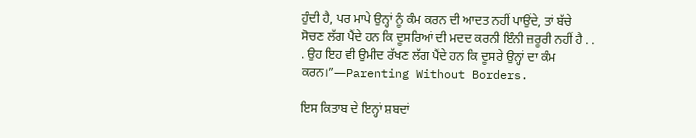ਹੁੰਦੀ ਹੈ, ਪਰ ਮਾਪੇ ਉਨ੍ਹਾਂ ਨੂੰ ਕੰਮ ਕਰਨ ਦੀ ਆਦਤ ਨਹੀਂ ਪਾਉਂਦੇ, ਤਾਂ ਬੱਚੇ ਸੋਚਣ ਲੱਗ ਪੈਂਦੇ ਹਨ ਕਿ ਦੂਸਰਿਆਂ ਦੀ ਮਦਦ ਕਰਨੀ ਇੰਨੀ ਜ਼ਰੂਰੀ ਨਹੀਂ ਹੈ . . . ਉਹ ਇਹ ਵੀ ਉਮੀਦ ਰੱਖਣ ਲੱਗ ਪੈਂਦੇ ਹਨ ਕਿ ਦੂਸਰੇ ਉਨ੍ਹਾਂ ਦਾ ਕੰਮ ਕਰਨ।”—Parenting Without Borders.

ਇਸ ਕਿਤਾਬ ਦੇ ਇਨ੍ਹਾਂ ਸ਼ਬਦਾਂ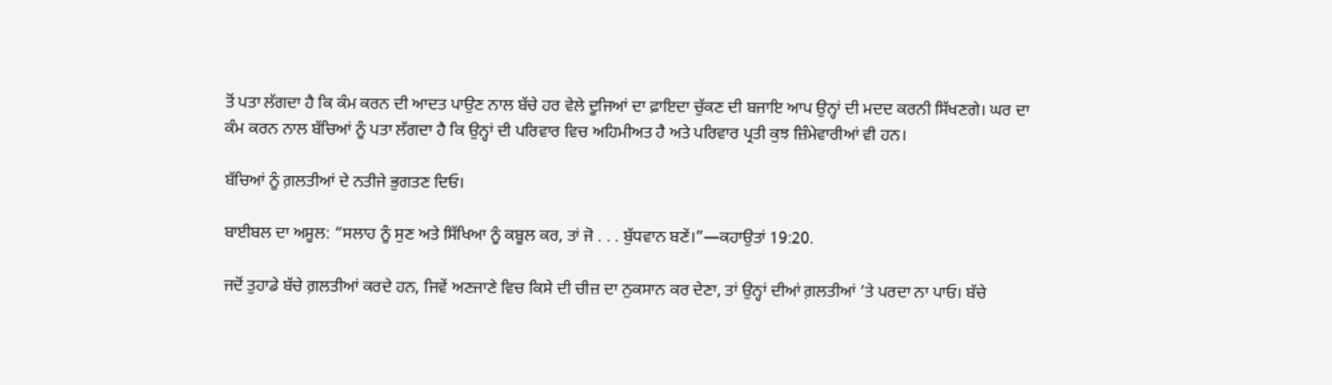ਤੋਂ ਪਤਾ ਲੱਗਦਾ ਹੈ ਕਿ ਕੰਮ ਕਰਨ ਦੀ ਆਦਤ ਪਾਉਣ ਨਾਲ ਬੱਚੇ ਹਰ ਵੇਲੇ ਦੂਜਿਆਂ ਦਾ ਫ਼ਾਇਦਾ ਚੁੱਕਣ ਦੀ ਬਜਾਇ ਆਪ ਉਨ੍ਹਾਂ ਦੀ ਮਦਦ ਕਰਨੀ ਸਿੱਖਣਗੇ। ਘਰ ਦਾ ਕੰਮ ਕਰਨ ਨਾਲ ਬੱਚਿਆਂ ਨੂੰ ਪਤਾ ਲੱਗਦਾ ਹੈ ਕਿ ਉਨ੍ਹਾਂ ਦੀ ਪਰਿਵਾਰ ਵਿਚ ਅਹਿਮੀਅਤ ਹੈ ਅਤੇ ਪਰਿਵਾਰ ਪ੍ਰਤੀ ਕੁਝ ਜ਼ਿੰਮੇਵਾਰੀਆਂ ਵੀ ਹਨ।

ਬੱਚਿਆਂ ਨੂੰ ਗ਼ਲਤੀਆਂ ਦੇ ਨਤੀਜੇ ਭੁਗਤਣ ਦਿਓ।

ਬਾਈਬਲ ਦਾ ਅਸੂਲ: “ਸਲਾਹ ਨੂੰ ਸੁਣ ਅਤੇ ਸਿੱਖਿਆ ਨੂੰ ਕਬੂਲ ਕਰ, ਤਾਂ ਜੋ . . . ਬੁੱਧਵਾਨ ਬਣੇਂ।”—ਕਹਾਉਤਾਂ 19:20.

ਜਦੋਂ ਤੁਹਾਡੇ ਬੱਚੇ ਗ਼ਲਤੀਆਂ ਕਰਦੇ ਹਨ, ਜਿਵੇਂ ਅਣਜਾਣੇ ਵਿਚ ਕਿਸੇ ਦੀ ਚੀਜ਼ ਦਾ ਨੁਕਸਾਨ ਕਰ ਦੇਣਾ, ਤਾਂ ਉਨ੍ਹਾਂ ਦੀਆਂ ਗ਼ਲਤੀਆਂ ’ਤੇ ਪਰਦਾ ਨਾ ਪਾਓ। ਬੱਚੇ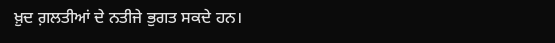ਖ਼ੁਦ ਗ਼ਲਤੀਆਂ ਦੇ ਨਤੀਜੇ ਭੁਗਤ ਸਕਦੇ ਹਨ।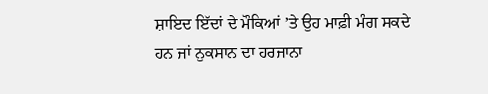ਸ਼ਾਇਦ ਇੱਦਾਂ ਦੇ ਮੌਕਿਆਂ ’ਤੇ ਉਹ ਮਾਫ਼ੀ ਮੰਗ ਸਕਦੇ ਹਨ ਜਾਂ ਨੁਕਸਾਨ ਦਾ ਹਰਜਾਨਾ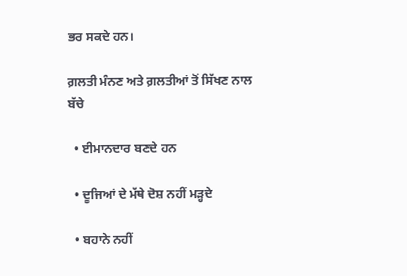ਭਰ ਸਕਦੇ ਹਨ।

ਗ਼ਲਤੀ ਮੰਨਣ ਅਤੇ ਗ਼ਲਤੀਆਂ ਤੋਂ ਸਿੱਖਣ ਨਾਲ ਬੱਚੇ

  • ਈਮਾਨਦਾਰ ਬਣਦੇ ਹਨ

  • ਦੂਜਿਆਂ ਦੇ ਮੱਥੇ ਦੋਸ਼ ਨਹੀਂ ਮੜ੍ਹਦੇ

  • ਬਹਾਨੇ ਨਹੀਂ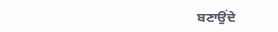ਬਣਾਉਂਦੇ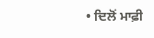• ਦਿਲੋਂ ਮਾਫ਼ੀ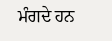ਮੰਗਦੇ ਹਨ